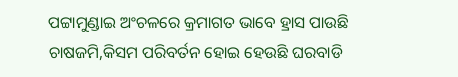ପଟ୍ଟାମୁଣ୍ଡାଇ ଅଂଚଳରେ କ୍ରମାଗତ ଭାବେ ହ୍ରାସ ପାଉଛି ଚାଷଜମି,କିସମ ପରିବର୍ତନ ହୋଇ ହେଉଛି ଘରବାଡି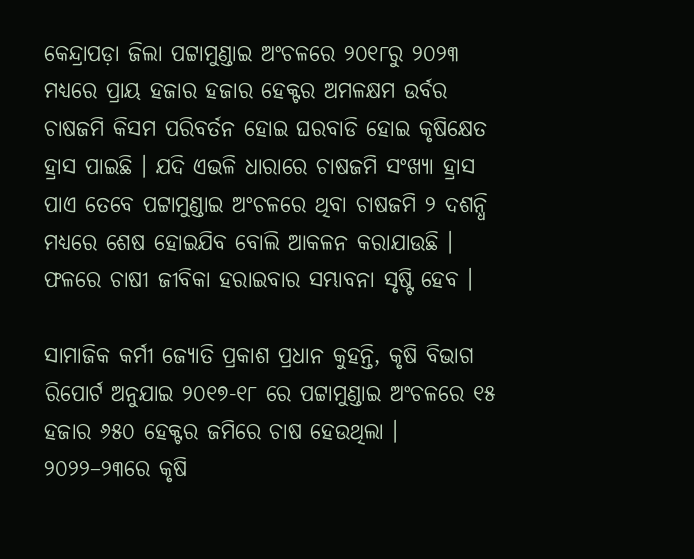କେନ୍ଦ୍ରାପଡ଼ା ଜିଲା ପଟ୍ଟାମୁଣ୍ଡାଇ ଅଂଚଳରେ ୨୦୧୮ରୁ ୨୦୨୩ ମଧ୍ୟରେ ପ୍ରାୟ ହଜାର ହଜାର ହେକ୍ଟର ଅମଳକ୍ଷମ ଉର୍ବର ଚାଷଜମି କିସମ ପରିବର୍ତନ ହୋଇ ଘରବାଡି ହୋଇ କୃଷିକ୍ଷେତ ହ୍ରାସ ପାଇଛି । ଯଦି ଏଭଳି ଧାରାରେ ଚାଷଜମି ସଂଖ୍ୟା ହ୍ରାସ ପାଏ ତେବେ ପଟ୍ଟାମୁଣ୍ଡାଇ ଅଂଚଳରେ ଥିବା ଚାଷଜମି ୨ ଦଶନ୍ଧି ମଧ୍ୟରେ ଶେଷ ହୋଇଯିବ ବୋଲି ଆକଳନ କରାଯାଉଛି । ଫଳରେ ଚାଷୀ ଜୀବିକା ହରାଇବାର ସମ୍ଭାବନା ସୃଷ୍ଟି ହେବ ।

ସାମାଜିକ କର୍ମୀ ଜ୍ୟୋତି ପ୍ରକାଶ ପ୍ରଧାନ କୁହନ୍ତି, କୃଷି ବିଭାଗ ରିପୋର୍ଟ ଅନୁଯାଇ ୨୦୧୭-୧୮ ରେ ପଟ୍ଟାମୁଣ୍ଡାଇ ଅଂଚଳରେ ୧୫ ହଜାର ୬୫୦ ହେକ୍ଟର ଜମିରେ ଚାଷ ହେଉଥିଲା । ୨୦୨୨–୨୩ରେ କୃଷି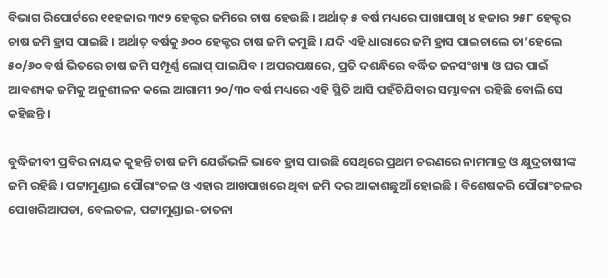ବିଭାଗ ରିପୋର୍ଟରେ ୧୧ହଜାର ୩୯୨ ହେକ୍ଟର ଜମିରେ ଚାଷ ହେଉଛି । ଅର୍ଥାତ୍ ୫ ବର୍ଷ ମଧ୍ୟରେ ପାଖାପାଖି ୪ ହଜାର ୨୫୮ ହେକ୍ଟର ଚାଷ ଜମି ହ୍ରାସ ପାଇଛି । ଅର୍ଥାତ୍ ବର୍ଷକୁ ୬୦୦ ହେକ୍ଟର ଚାଷ ଜମି କମୁଛି । ଯଦି ଏହି ଧାରାରେ ଜମି ହ୍ରାସ ପାଇଚାଲେ ତା’ହେଲେ ୫୦/୬୦ ବର୍ଷ ଭିତରେ ଚାଷ ଜମି ସମ୍ପୂର୍ଣ୍ଣ ଲୋପ୍ ପାଇଯିବ । ଅପରପକ୍ଷରେ, ପ୍ରତି ଦଶନ୍ଧିରେ ବର୍ଦ୍ଧିତ ଜନସଂଖ୍ୟା ଓ ଘର ପାଇଁ ଆବଶ୍ୟକ ଜମିକୁ ଅନୁଶୀଳନ କଲେ ଆଗାମୀ ୨୦/୩୦ ବର୍ଷ ମଧ୍ୟରେ ଏହି ସ୍ଥିତି ଆସି ପହଁଚିଯିବାର ସମ୍ଭାବନା ରହିଛି ବୋଲି ସେ କହିଛନ୍ତି ।

ବୁଦ୍ଧିଜୀବୀ ପ୍ରବିର ନାୟକ କୁହନ୍ତି ଚାଷ ଜମି ଯେଉଁଭଳି ଭାବେ ହ୍ରାସ ପାଉଛି ସେଥିରେ ପ୍ରଥମ ଚରଣରେ ନାମମାତ୍ର ଓ କ୍ଷୁଦ୍ରଚାଷୀଙ୍କ ଜମି ରହିଛି । ପଟ୍ଟାମୁଣ୍ଡାଇ ପୌରାଂଚଳ ଓ ଏହାର ଆଖପାଖରେ ଥିବା ଜମି ଦର ଆକାଶଛୁଆଁ ହୋଇଛି । ବିଶେଷକରି ପୌରାଂଚଳର ପୋଖରିଆପଡା, ବେଲତଳ, ପଟ୍ଟାମୁଣ୍ଡାଇ-ତାତନା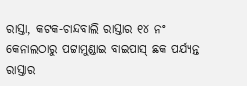ରାସ୍ତା, କଟକ-ଚାନ୍ଦବାଲି ରାସ୍ତାର ୧୪ ନଂ କେନାଲଠାରୁ ପଟ୍ଟାମୁଣ୍ଡାଇ ବାଇପାସ୍ ଛକ ପର୍ଯ୍ୟନ୍ତ ରାସ୍ତାର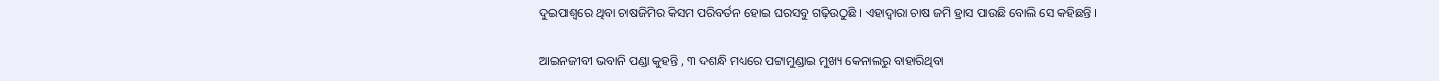ଦୁଇପାଶ୍ୱରେ ଥିବା ଚାଷଜିମିର କିସମ ପରିବର୍ତନ ହୋଇ ଘରସବୁ ଗଢ଼ିଉଠୁଛି । ଏହାଦ୍ୱାରା ଚାଷ ଜମି ହ୍ରାସ ପାଉଛି ବୋଲି ସେ କହିଛନ୍ତି ।

ଆଇନଜୀବୀ ଭବାନି ପଣ୍ଡା କୁହନ୍ତି , ୩ ଦଶନ୍ଧି ମଧ୍ୟରେ ପଟ୍ଟାମୁଣ୍ଡାଇ ମୁଖ୍ୟ କେନାଲରୁ ବାହାରିଥିବା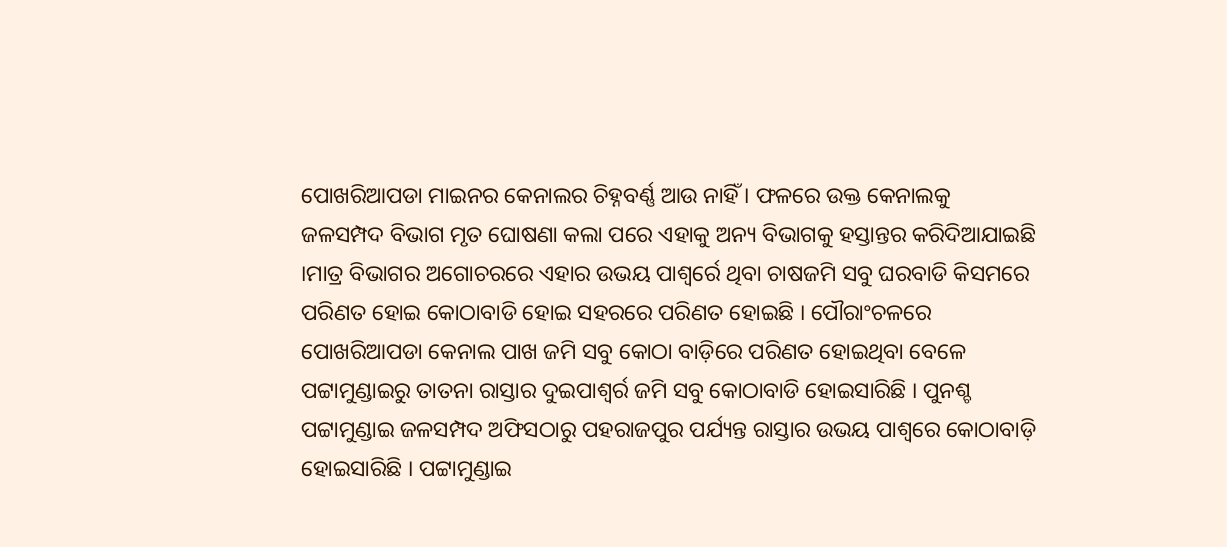ପୋଖରିଆପଡା ମାଇନର କେନାଲର ଚିହ୍ନବର୍ଣ୍ଣ ଆଉ ନାହିଁ । ଫଳରେ ଉକ୍ତ କେନାଲକୁ ଜଳସମ୍ପଦ ବିଭାଗ ମୃତ ଘୋଷଣା କଲା ପରେ ଏହାକୁ ଅନ୍ୟ ବିଭାଗକୁ ହସ୍ତାନ୍ତର କରିଦିଆଯାଇଛି ।ମାତ୍ର ବିଭାଗର ଅଗୋଚରରେ ଏହାର ଉଭୟ ପାଶ୍ୱର୍ରେ ଥିବା ଚାଷଜମି ସବୁ ଘରବାଡି କିସମରେ ପରିଣତ ହୋଇ କୋଠାବାଡି ହୋଇ ସହରରେ ପରିଣତ ହୋଇଛି । ପୌରାଂଚଳରେ ପୋଖରିଆପଡା କେନାଲ ପାଖ ଜମି ସବୁ କୋଠା ବାଡ଼ିରେ ପରିଣତ ହୋଇଥିବା ବେଳେ ପଟ୍ଟାମୁଣ୍ଡାଇରୁ ତାତନା ରାସ୍ତାର ଦୁଇପାଶ୍ୱର୍ର ଜମି ସବୁ କୋଠାବାଡି ହୋଇସାରିଛି । ପୁନଶ୍ଚ ପଟ୍ଟାମୁଣ୍ଡାଇ ଜଳସମ୍ପଦ ଅଫିସଠାରୁ ପହରାଜପୁର ପର୍ଯ୍ୟନ୍ତ ରାସ୍ତାର ଉଭୟ ପାଶ୍ୱରେ କୋଠାବାଡ଼ି ହୋଇସାରିଛି । ପଟ୍ଟାମୁଣ୍ଡାଇ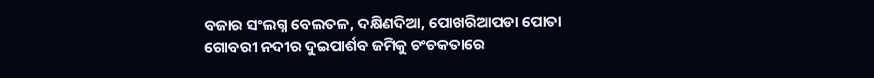ବଜାର ସଂଲଗ୍ନ ବେଲତଳ, ଦକ୍ଷିଣଦିଆ, ପୋଖରିଆପଡା ପୋତା ଗୋବରୀ ନଦୀର ଦୁଇପାର୍ଶବ ଜମିକୁ ଚଂଚକତାରେ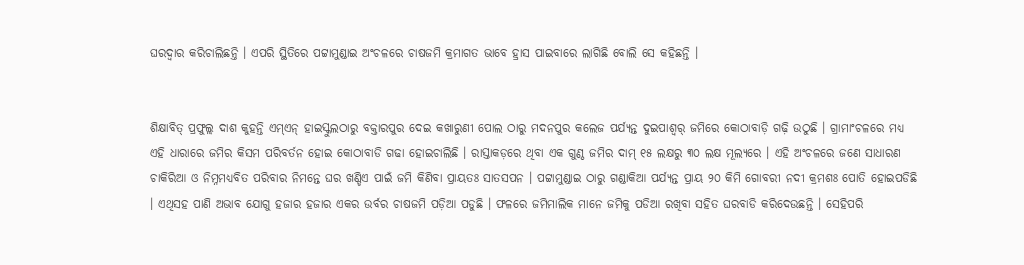ଘରଦ୍ୱାର କରିଚାଲିଛନ୍ତି । ଏପରି ସ୍ଥିତିରେ ପଟ୍ଟାମୁଣ୍ଡାଇ ଅଂଚଳରେ ଚାଷଜମି କ୍ରମାଗତ ଭାବେ ହ୍ରାସ ପାଇବାରେ ଲାଗିଛି ବୋଲି ସେ କହିଛନ୍ତି ।


ଶିକ୍ଷାବିତ୍ ପ୍ରଫୁଲ୍ଲ ଦାଶ କୁହନ୍ତି ଏମ୍‌ଏନ୍ ହାଇସ୍କୁଲଠାରୁ ବକ୍ତାରପୁର ଦେଇ କଖାରୁଣୀ ପୋଲ ଠାରୁ ମଦନପୁର କଲେଜ ପର୍ଯ୍ୟନ୍ତ ଦୁଇପାଶ୍ୱର୍ ଜମିରେ କୋଠାବାଡ଼ି ଗଢ଼ି ଉଠୁଛି । ଗ୍ରାମାଂଚଳରେ ମଧ୍ୟ ଏହି ଧାରାରେ ଜମିର କିସମ ପରିବର୍ତନ ହୋଇ କୋଠାବାଡି ଗଢା ହୋଇଚାଲିଛି । ରାସ୍ତାକଡ଼ରେ ଥିବା ଏକ ଗୁଣ୍ଠ ଜମିର ଦାମ୍ ୧୫ ଲକ୍ଷରୁ ୩୦ ଲକ୍ଷ ମୂଲ୍ୟରେ । ଏହି ଅଂଚଳରେ ଜଣେ ସାଧାରଣ ଚାକିରିଆ ଓ ନିମ୍ନମଧ୍ୟବିତ ପରିବାର ନିମନ୍ତେ ଘର ଖଣ୍ଡିଏ ପାଇଁ ଜମି କିଣିବା ପ୍ରାୟତଃ ସାତସପନ । ପଟ୍ଟାମୁଣ୍ଡାଇ ଠାରୁ ଗଣ୍ଡାକିଆ ପର୍ଯ୍ୟନ୍ତ ପ୍ରାୟ ୨୦ କିମି ଗୋବରୀ ନଦୀ କ୍ରମଶଃ ପୋତି ହୋଇପଡିଛି । ଏଥିସହ ପାଣି ଅଭାବ ଯୋଗୁ ହଜାର ହଜାର ଏକର ଉର୍ବର ଚାଷଜମି ପଡ଼ିଆ ପଡୁଛି । ଫଳରେ ଜମିମାଲିକ ମାନେ ଜମିକୁ ପଡିଆ ରଖିବା ସହିତ ଘରବାଡି କରିଦେଉଛନ୍ତି । ସେହିପରି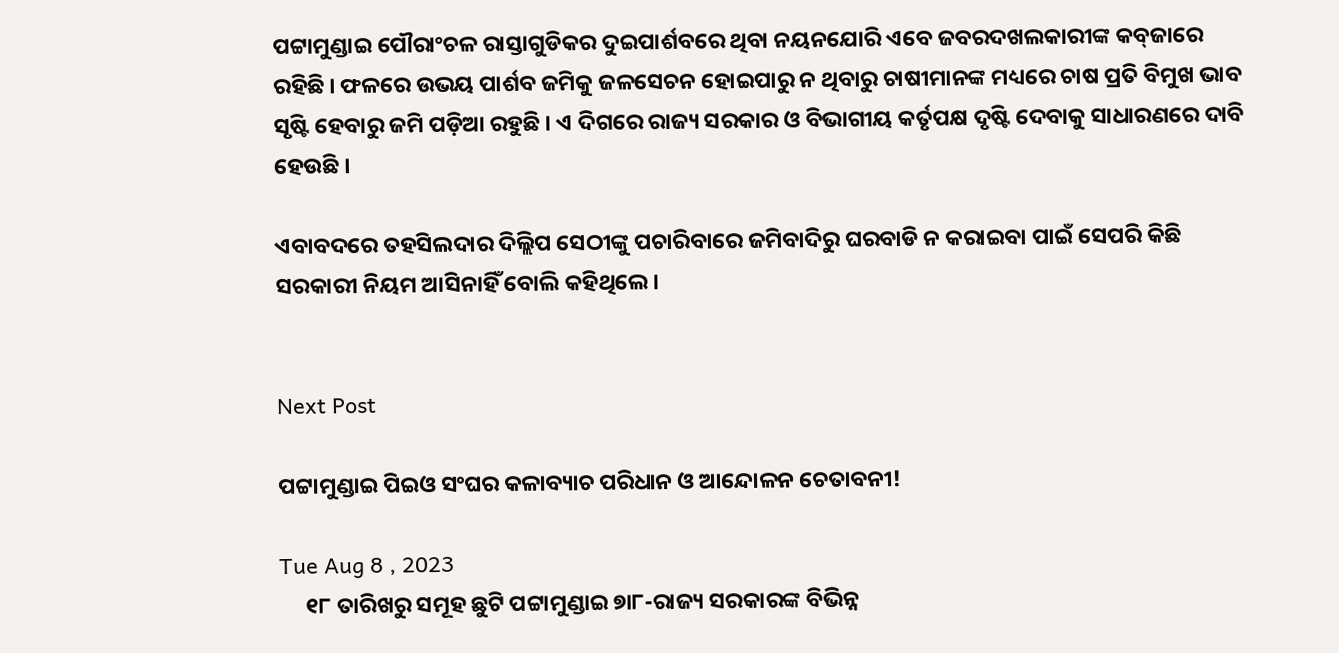ପଟ୍ଟାମୁଣ୍ଡାଇ ପୌରାଂଚଳ ରାସ୍ତାଗୁଡିକର ଦୁଇପାର୍ଶବରେ ଥିବା ନୟନଯୋରି ଏବେ ଜବରଦଖଲକାରୀଙ୍କ କବ୍‌ଜାରେ ରହିଛି । ଫଳରେ ଉଭୟ ପାର୍ଶବ ଜମିକୁ ଜଳସେଚନ ହୋଇପାରୁ ନ ଥିବାରୁ ଚାଷୀମାନଙ୍କ ମଧ୍ୟରେ ଚାଷ ପ୍ରତି ବିମୁଖ ଭାବ ସୃଷ୍ଟି ହେବାରୁ ଜମି ପଡ଼ିଆ ରହୁଛି । ଏ ଦିଗରେ ରାଜ୍ୟ ସରକାର ଓ ବିଭାଗୀୟ କର୍ତୃପକ୍ଷ ଦୃଷ୍ଟି ଦେବାକୁ ସାଧାରଣରେ ଦାବି ହେଉଛି ।

ଏବାବଦରେ ତହସିଲଦାର ଦିଲ୍ଲିପ ସେଠୀଙ୍କୁ ପଚାରିବାରେ ଜମିବାଦିରୁ ଘରବାଡି ନ କରାଇବା ପାଇଁ ସେପରି କିଛି ସରକାରୀ ନିୟମ ଆସିନାହିଁ ବୋଲି କହିଥିଲେ ।


Next Post

ପଟ୍ଟାମୁଣ୍ଡାଇ ପିଇଓ ସଂଘର କଳାବ୍ୟାଚ ପରିଧାନ ଓ ଆନ୍ଦୋଳନ ଚେତାବନୀ!

Tue Aug 8 , 2023
     ୧୮ ତାରିଖରୁ ସମୂହ ଛୁଟି ପଟ୍ଟାମୁଣ୍ଡାଇ ୭ା୮-ରାଜ୍ୟ ସରକାରଙ୍କ ବିଭିନ୍ନ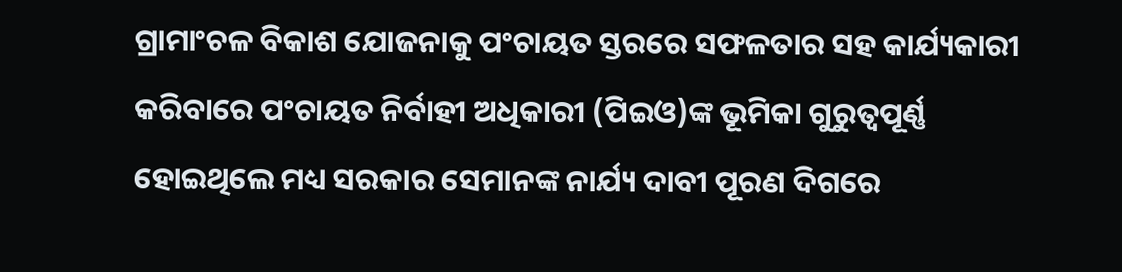ଗ୍ରାମାଂଚଳ ବିକାଶ ଯୋଜନାକୁ ପଂଚାୟତ ସ୍ତରରେ ସଫଳତାର ସହ କାର୍ଯ୍ୟକାରୀ କରିବାରେ ପଂଚାୟତ ନିର୍ବାହୀ ଅଧିକାରୀ (ପିଇଓ)ଙ୍କ ଭୂମିକା ଗୁରୁତ୍ୱପୂର୍ଣ୍ଣ ହୋଇଥିଲେ ମଧ୍ୟ ସରକାର ସେମାନଙ୍କ ନାର୍ଯ୍ୟ ଦାବୀ ପୂରଣ ଦିଗରେ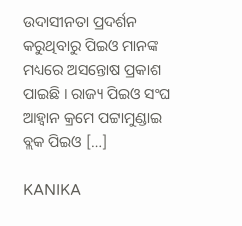ଉଦାସୀନତା ପ୍ରଦର୍ଶନ କରୁଥିବାରୁ ପିଇଓ ମାନଙ୍କ ମଧ୍ୟରେ ଅସନ୍ତୋଷ ପ୍ରକାଶ ପାଇଛି । ରାଜ୍ୟ ପିଇଓ ସଂଘ ଆହ୍ୱାନ କ୍ରମେ ପଟ୍ଟାମୁଣ୍ଡାଇ ବ୍ଲକ ପିଇଓ […]

KANIKA